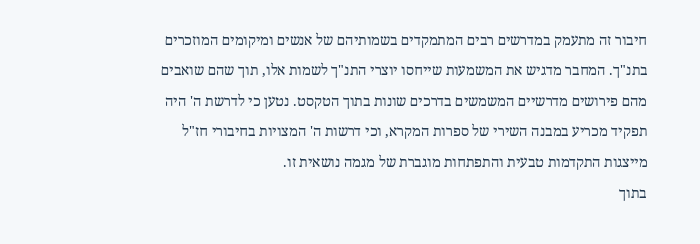חיבור זה מתעמק במדרשים רבים המתמקדים בשמותיהם של אנשים ומיקומים המוזכרים בתנ"ך. המחבר מדגיש את המשמעות שייחסו יוצרי התנ"ך לשמות אלו, תוך שהם שואבים מהם פירושים מדרשיים המשמשים בדרכים שונות בתוך הטקסט. נטען כי לדרשת ה' היה תפקיד מכריע במבנה השירי של ספרות המקרא, וכי דרשות ה' המצויות בחיבורי חז"ל מייצגות התקדמות טבעית והתפתחות מוגברת של מגמה נושאית זו.
בתוך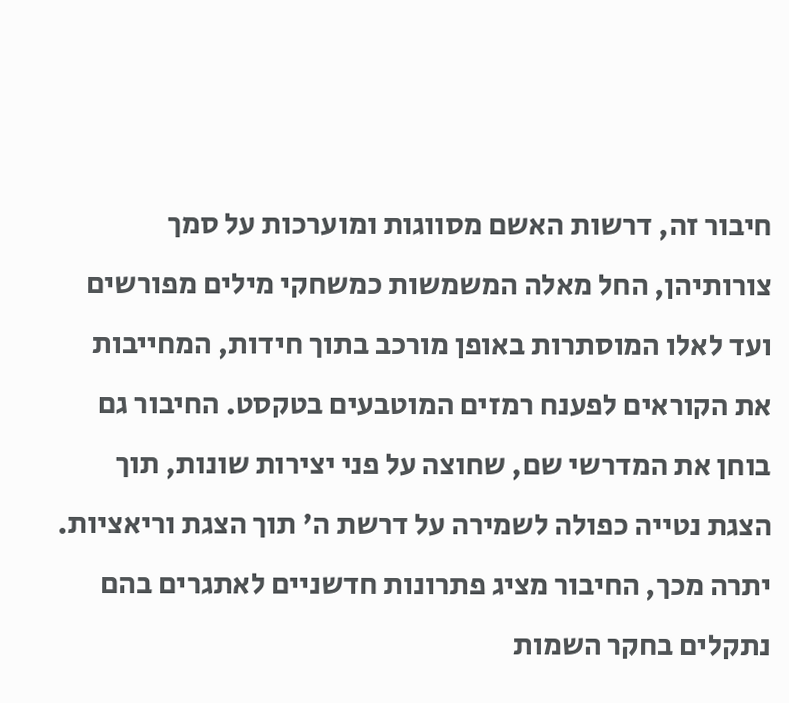חיבור זה, דרשות האשם מסווגות ומוערכות על סמך צורותיהן, החל מאלה המשמשות כמשחקי מילים מפורשים ועד לאלו המוסתרות באופן מורכב בתוך חידות, המחייבות את הקוראים לפענח רמזים המוטבעים בטקסט. החיבור גם בוחן את המדרשי שם, שחוצה על פני יצירות שונות, תוך הצגת נטייה כפולה לשמירה על דרשת ה' תוך הצגת וריאציות.
יתרה מכך, החיבור מציג פתרונות חדשניים לאתגרים בהם נתקלים בחקר השמות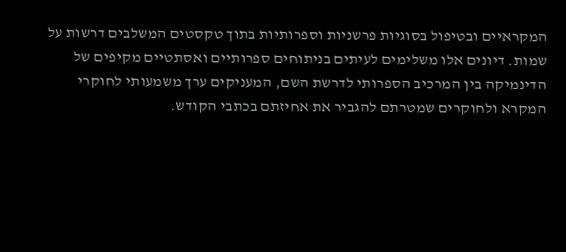המקראיים ובטיפול בסוגיות פרשניות וספרותיות בתוך טקסטים המשלבים דרשות על שמות. דיונים אלו משלימים לעיתים בניתוחים ספרותיים ואסתטיים מקיפים של הדינמיקה בין המרכיב הספרותי לדרשת השם, המעניקים ערך משמעותי לחוקרי המקרא ולחוקרים שמטרתם להגביר את אחיזתם בכתבי הקודש.